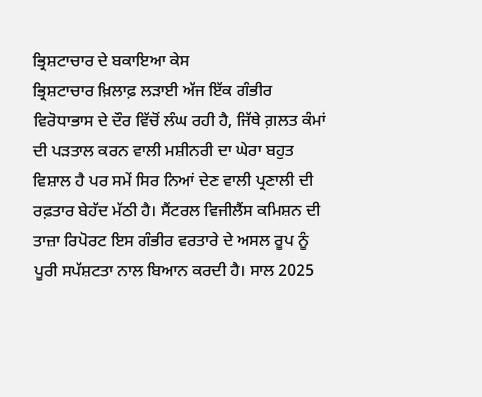ਭ੍ਰਿਸ਼ਟਾਚਾਰ ਦੇ ਬਕਾਇਆ ਕੇਸ
ਭ੍ਰਿਸ਼ਟਾਚਾਰ ਖ਼ਿਲਾਫ਼ ਲੜਾਈ ਅੱਜ ਇੱਕ ਗੰਭੀਰ ਵਿਰੋਧਾਭਾਸ ਦੇ ਦੌਰ ਵਿੱਚੋਂ ਲੰਘ ਰਹੀ ਹੈ, ਜਿੱਥੇ ਗ਼ਲਤ ਕੰਮਾਂ ਦੀ ਪੜਤਾਲ ਕਰਨ ਵਾਲੀ ਮਸ਼ੀਨਰੀ ਦਾ ਘੇਰਾ ਬਹੁਤ ਵਿਸ਼ਾਲ ਹੈ ਪਰ ਸਮੇਂ ਸਿਰ ਨਿਆਂ ਦੇਣ ਵਾਲੀ ਪ੍ਰਣਾਲੀ ਦੀ ਰਫ਼ਤਾਰ ਬੇਹੱਦ ਮੱਠੀ ਹੈ। ਸੈਂਟਰਲ ਵਿਜੀਲੈਂਸ ਕਮਿਸ਼ਨ ਦੀ ਤਾਜ਼ਾ ਰਿਪੋਰਟ ਇਸ ਗੰਭੀਰ ਵਰਤਾਰੇ ਦੇ ਅਸਲ ਰੂਪ ਨੂੰ ਪੂਰੀ ਸਪੱਸ਼ਟਤਾ ਨਾਲ ਬਿਆਨ ਕਰਦੀ ਹੈ। ਸਾਲ 2025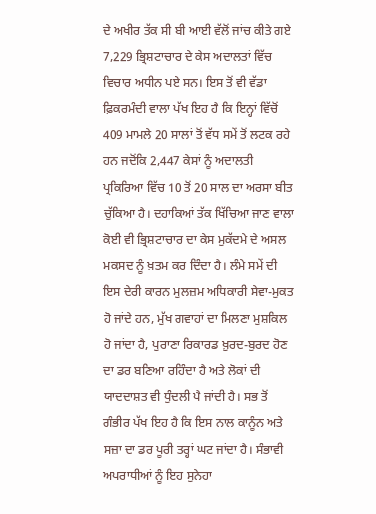ਦੇ ਅਖੀਰ ਤੱਕ ਸੀ ਬੀ ਆਈ ਵੱਲੋਂ ਜਾਂਚ ਕੀਤੇ ਗਏ 7,229 ਭ੍ਰਿਸ਼ਟਾਚਾਰ ਦੇ ਕੇਸ ਅਦਾਲਤਾਂ ਵਿੱਚ ਵਿਚਾਰ ਅਧੀਨ ਪਏ ਸਨ। ਇਸ ਤੋਂ ਵੀ ਵੱਡਾ ਫ਼ਿਕਰਮੰਦੀ ਵਾਲਾ ਪੱਖ ਇਹ ਹੈ ਕਿ ਇਨ੍ਹਾਂ ਵਿੱਚੋਂ 409 ਮਾਮਲੇ 20 ਸਾਲਾਂ ਤੋਂ ਵੱਧ ਸਮੇਂ ਤੋਂ ਲਟਕ ਰਹੇ ਹਨ ਜਦੋਂਕਿ 2,447 ਕੇਸਾਂ ਨੂੰ ਅਦਾਲਤੀ ਪ੍ਰਕਿਰਿਆ ਵਿੱਚ 10 ਤੋਂ 20 ਸਾਲ ਦਾ ਅਰਸਾ ਬੀਤ ਚੁੱਕਿਆ ਹੈ। ਦਹਾਕਿਆਂ ਤੱਕ ਖਿੱਚਿਆ ਜਾਣ ਵਾਲਾ ਕੋਈ ਵੀ ਭ੍ਰਿਸ਼ਟਾਚਾਰ ਦਾ ਕੇਸ ਮੁਕੱਦਮੇ ਦੇ ਅਸਲ ਮਕਸਦ ਨੂੰ ਖ਼ਤਮ ਕਰ ਦਿੰਦਾ ਹੈ। ਲੰਮੇ ਸਮੇਂ ਦੀ ਇਸ ਦੇਰੀ ਕਾਰਨ ਮੁਲਜ਼ਮ ਅਧਿਕਾਰੀ ਸੇਵਾ-ਮੁਕਤ ਹੋ ਜਾਂਦੇ ਹਨ, ਮੁੱਖ ਗਵਾਹਾਂ ਦਾ ਮਿਲਣਾ ਮੁਸ਼ਕਿਲ ਹੋ ਜਾਂਦਾ ਹੈ, ਪੁਰਾਣਾ ਰਿਕਾਰਡ ਖ਼ੁਰਦ-ਬੁਰਦ ਹੋਣ ਦਾ ਡਰ ਬਣਿਆ ਰਹਿੰਦਾ ਹੈ ਅਤੇ ਲੋਕਾਂ ਦੀ ਯਾਦਦਾਸ਼ਤ ਵੀ ਧੁੰਦਲੀ ਪੈ ਜਾਂਦੀ ਹੈ। ਸਭ ਤੋਂ ਗੰਭੀਰ ਪੱਖ ਇਹ ਹੈ ਕਿ ਇਸ ਨਾਲ ਕਾਨੂੰਨ ਅਤੇ ਸਜ਼ਾ ਦਾ ਡਰ ਪੂਰੀ ਤਰ੍ਹਾਂ ਘਟ ਜਾਂਦਾ ਹੈ। ਸੰਭਾਵੀ ਅਪਰਾਧੀਆਂ ਨੂੰ ਇਹ ਸੁਨੇਹਾ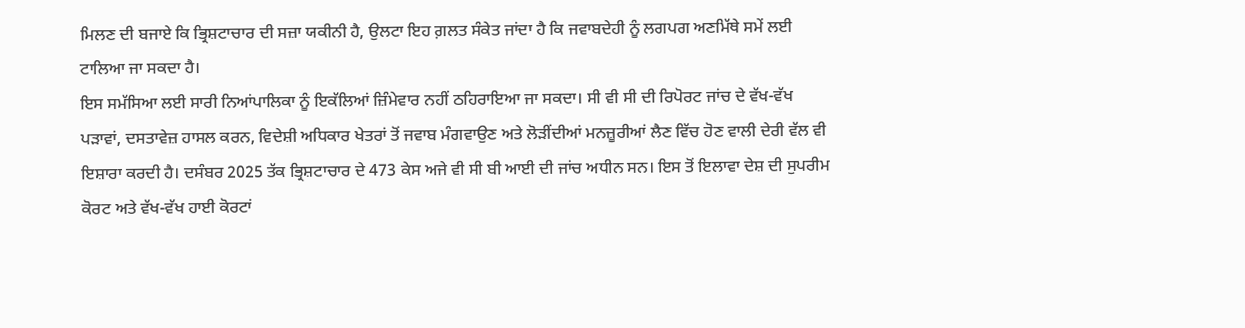ਮਿਲਣ ਦੀ ਬਜਾਏ ਕਿ ਭ੍ਰਿਸ਼ਟਾਚਾਰ ਦੀ ਸਜ਼ਾ ਯਕੀਨੀ ਹੈ, ਉਲਟਾ ਇਹ ਗ਼ਲਤ ਸੰਕੇਤ ਜਾਂਦਾ ਹੈ ਕਿ ਜਵਾਬਦੇਹੀ ਨੂੰ ਲਗਪਗ ਅਣਮਿੱਥੇ ਸਮੇਂ ਲਈ ਟਾਲਿਆ ਜਾ ਸਕਦਾ ਹੈ।
ਇਸ ਸਮੱਸਿਆ ਲਈ ਸਾਰੀ ਨਿਆਂਪਾਲਿਕਾ ਨੂੰ ਇਕੱਲਿਆਂ ਜ਼ਿੰਮੇਵਾਰ ਨਹੀਂ ਠਹਿਰਾਇਆ ਜਾ ਸਕਦਾ। ਸੀ ਵੀ ਸੀ ਦੀ ਰਿਪੋਰਟ ਜਾਂਚ ਦੇ ਵੱਖ-ਵੱਖ ਪੜਾਵਾਂ, ਦਸਤਾਵੇਜ਼ ਹਾਸਲ ਕਰਨ, ਵਿਦੇਸ਼ੀ ਅਧਿਕਾਰ ਖੇਤਰਾਂ ਤੋਂ ਜਵਾਬ ਮੰਗਵਾਉਣ ਅਤੇ ਲੋੜੀਂਦੀਆਂ ਮਨਜ਼ੂਰੀਆਂ ਲੈਣ ਵਿੱਚ ਹੋਣ ਵਾਲੀ ਦੇਰੀ ਵੱਲ ਵੀ ਇਸ਼ਾਰਾ ਕਰਦੀ ਹੈ। ਦਸੰਬਰ 2025 ਤੱਕ ਭ੍ਰਿਸ਼ਟਾਚਾਰ ਦੇ 473 ਕੇਸ ਅਜੇ ਵੀ ਸੀ ਬੀ ਆਈ ਦੀ ਜਾਂਚ ਅਧੀਨ ਸਨ। ਇਸ ਤੋਂ ਇਲਾਵਾ ਦੇਸ਼ ਦੀ ਸੁਪਰੀਮ ਕੋਰਟ ਅਤੇ ਵੱਖ-ਵੱਖ ਹਾਈ ਕੋਰਟਾਂ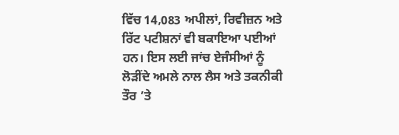ਵਿੱਚ 14,083 ਅਪੀਲਾਂ, ਰਿਵੀਜ਼ਨ ਅਤੇ ਰਿੱਟ ਪਟੀਸ਼ਨਾਂ ਵੀ ਬਕਾਇਆ ਪਈਆਂ ਹਨ। ਇਸ ਲਈ ਜਾਂਚ ਏਜੰਸੀਆਂ ਨੂੰ ਲੋੜੀਂਦੇ ਅਮਲੇ ਨਾਲ ਲੈਸ ਅਤੇ ਤਕਨੀਕੀ ਤੌਰ ’ਤੇ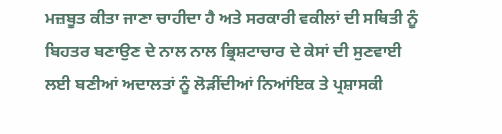ਮਜ਼ਬੂਤ ਕੀਤਾ ਜਾਣਾ ਚਾਹੀਦਾ ਹੈ ਅਤੇ ਸਰਕਾਰੀ ਵਕੀਲਾਂ ਦੀ ਸਥਿਤੀ ਨੂੰ ਬਿਹਤਰ ਬਣਾਉਣ ਦੇ ਨਾਲ ਨਾਲ ਭ੍ਰਿਸ਼ਟਾਚਾਰ ਦੇ ਕੇਸਾਂ ਦੀ ਸੁਣਵਾਈ ਲਈ ਬਣੀਆਂ ਅਦਾਲਤਾਂ ਨੂੰ ਲੋੜੀਂਦੀਆਂ ਨਿਆਂਇਕ ਤੇ ਪ੍ਰਸ਼ਾਸਕੀ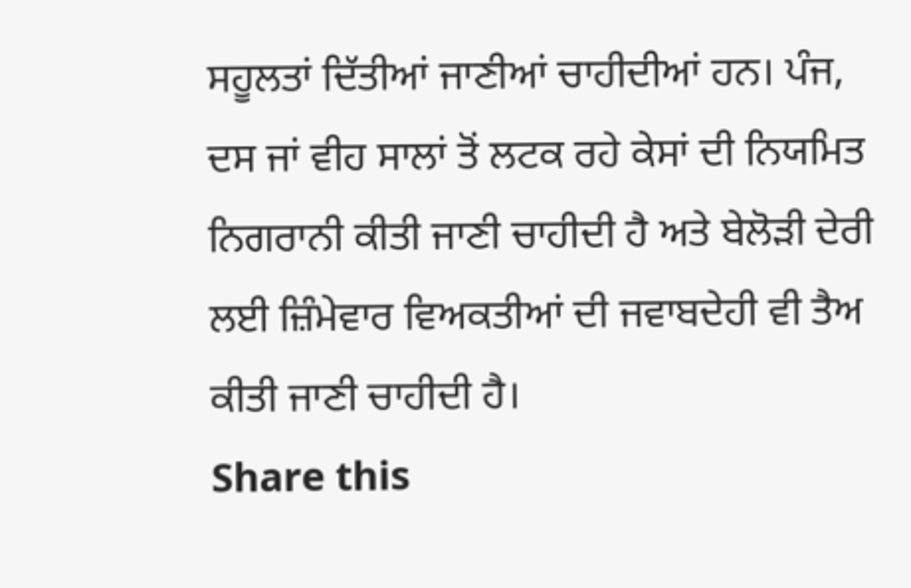ਸਹੂਲਤਾਂ ਦਿੱਤੀਆਂ ਜਾਣੀਆਂ ਚਾਹੀਦੀਆਂ ਹਨ। ਪੰਜ, ਦਸ ਜਾਂ ਵੀਹ ਸਾਲਾਂ ਤੋਂ ਲਟਕ ਰਹੇ ਕੇਸਾਂ ਦੀ ਨਿਯਮਿਤ ਨਿਗਰਾਨੀ ਕੀਤੀ ਜਾਣੀ ਚਾਹੀਦੀ ਹੈ ਅਤੇ ਬੇਲੋੜੀ ਦੇਰੀ ਲਈ ਜ਼ਿੰਮੇਵਾਰ ਵਿਅਕਤੀਆਂ ਦੀ ਜਵਾਬਦੇਹੀ ਵੀ ਤੈਅ ਕੀਤੀ ਜਾਣੀ ਚਾਹੀਦੀ ਹੈ।
Share this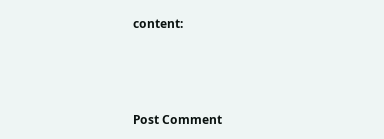content:



Post Comment